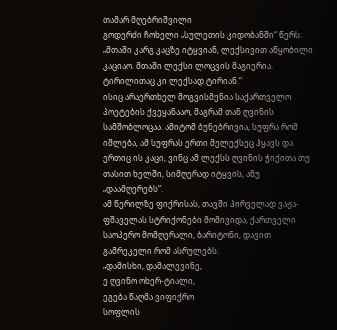თამარ მღებრიშვილი
გოდერძი ჩოხელი „სულეთის კიდობანში“ წერს: „მთაში კარგ კაცზე იტყვიან, ლექსივით აწყობილი კაციაო. მთაში ლექსი ლოცვის მაგიერია. ტირილითაც კი ლექსად ტირიან.“
ისიც არაერთხელ მოგვისმენია საქართველო პოეტების ქვეყანააო, მაგრამ თან ღვინის სამშობლოცაა. ამიტომ ბუნებრივია, სუფრა რომ იშლება, ამ სუფრას ერთი მელექსეც ჰყავს და ერთიც ის კაცი, ვინც ამ ლექსს ღვინის ჭიქითა თუ თასით ხელში, სიმღერად იტყვის, ანუ „დაამღერებს“.
ამ წერილზე ფიქრისას, თავში პირველად ვაჟა-ფშაველას სტრიქონები მომივიდა, ქართველი საოპერო მომღერალი, ბარიტონი, დავით გამრეკელი რომ ასრულებს:
„დამისხი, დამალევინე,
ე ღვინო ოხერ-ტიალი,
ეგება წაღმა ვიფიქრო
სოფლის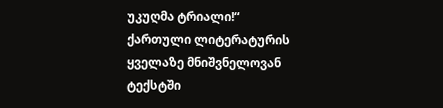უკუღმა ტრიალი!“
ქართული ლიტერატურის ყველაზე მნიშვნელოვან ტექსტში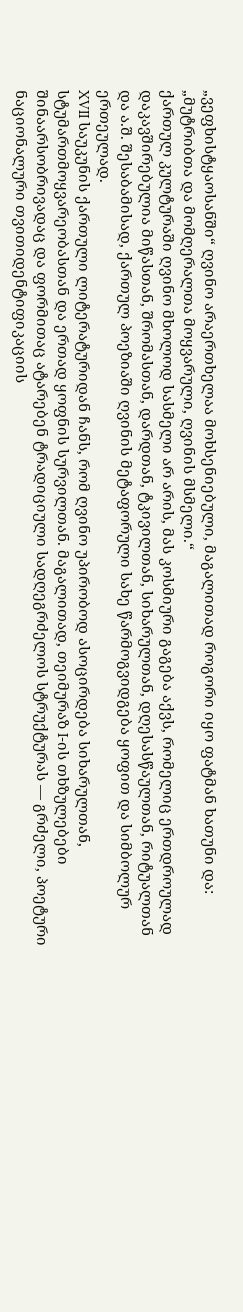„ვეფხისტყაოსანში“ ღვინო არაერთხელაა მოხსენიებული, მაგალითად როგორი იყო ფატმან ხათუნი და:
„მუტრიბთა და მომღერალთა მოყვარული, ღვინის მსმელი.“
ქართულ კულტურაში ღვინო მხოლოდ სასმელი არ არის, მას კოსმიური გაგება აქვს, რომელიც ერთდროულად დაკავშირებულია მიწასთან, შრომასთან, დარდთან, ტკივილთან, სიხარულთან, დღესასწაულთან, რიტუალთან და ა.შ. შესაბამისად, ქართულ პოეზიაში ღვინის მეტაფორული სახე წარმოგვიდგება ყოფით და სიმბოლურ ერთეულად.
XVII საუკუნის ქართული ლიტერატურიდან ჩანს, რომ ღვინო უპირობოდ ასოცირდება სიხარულთან, სტუმართმოყვარეობასთან და ერთად ყოფნის სურვილთან. მაგალითად, თეიმურაზ I-ის თხზულებები შინაარსობრივადაც და ფორმითაც ატარებენ ტრადიციული სადღეგრძელოს სტრუქტურას — გრძელი, პოეტური ნაციონალური თვითიდენტიფიკაციის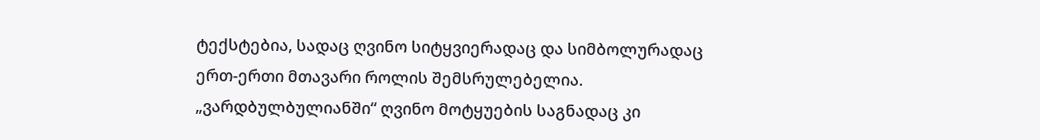ტექსტებია, სადაც ღვინო სიტყვიერადაც და სიმბოლურადაც ერთ-ერთი მთავარი როლის შემსრულებელია. „ვარდბულბულიანში“ ღვინო მოტყუების საგნადაც კი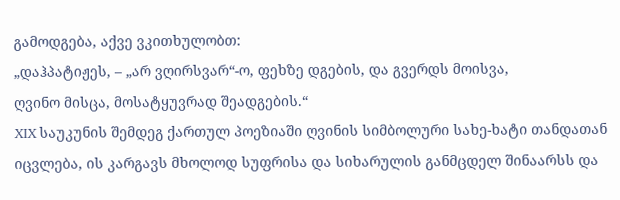გამოდგება, აქვე ვკითხულობთ:
„დაჰპატიჟეს, – „არ ვღირსვარ“-ო, ფეხზე დგების, და გვერდს მოისვა,
ღვინო მისცა, მოსატყუვრად შეადგების.“
XIX საუკუნის შემდეგ ქართულ პოეზიაში ღვინის სიმბოლური სახე-ხატი თანდათან იცვლება, ის კარგავს მხოლოდ სუფრისა და სიხარულის განმცდელ შინაარსს და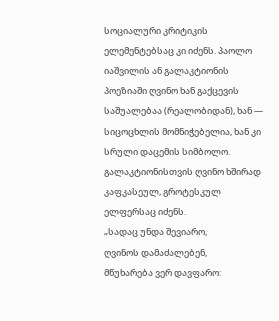სოციალური კრიტიკის ელემენტებსაც კი იძენს. პაოლო იაშვილის ან გალაკტიონის პოეზიაში ღვინო ხან გაქცევის საშუალებაა (რეალობიდან), ხან — სიცოცხლის მომნიჭებელია, ხან კი სრული დაცემის სიმბოლო.
გალაკტიონისთვის ღვინო ხშირად კაფკასეულ, გროტესკულ ელფერსაც იძენს.
„სადაც უნდა შევიარო,
ღვინოს დამაძალებენ,
მწუხარება ვერ დავფარო: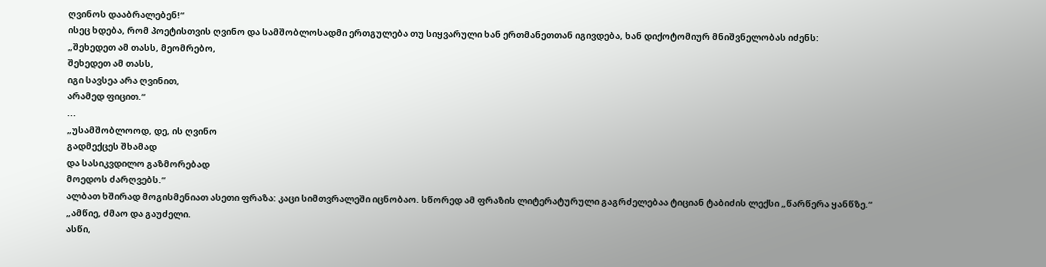ღვინოს დააბრალებენ!“
ისეც ხდება, რომ პოეტისთვის ღვინო და სამშობლოსადმი ერთგულება თუ სიყვარული ხან ერთმანეთთან იგივდება, ხან დიქოტომიურ მნიშვნელობას იძენს:
„შეხედეთ ამ თასს, მეომრებო,
შეხედეთ ამ თასს,
იგი სავსეა არა ღვინით,
არამედ ფიცით.“
...
„უსამშობლოოდ, დე, ის ღვინო
გადმექცეს შხამად
და სასიკვდილო გაზმორებად
მოედოს ძარღვებს.“
ალბათ ხშირად მოგისმენიათ ასეთი ფრაზა: კაცი სიმთვრალეში იცნობაო. სწორედ ამ ფრაზის ლიტერატურული გაგრძელებაა ტიციან ტაბიძის ლექსი „წარწერა ყანწზე.“
„ამწიე, ძმაო და გაუძელი.
ასწი,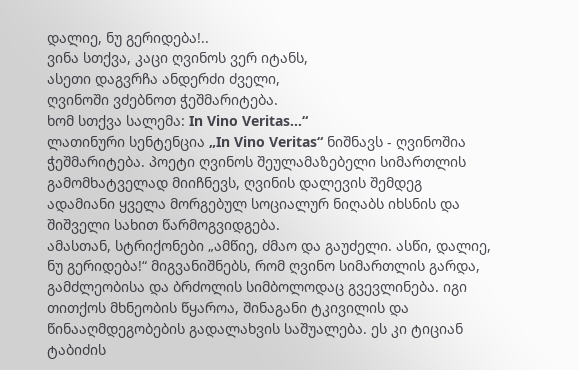დალიე, ნუ გერიდება!..
ვინა სთქვა, კაცი ღვინოს ვერ იტანს,
ასეთი დაგვრჩა ანდერძი ძველი,
ღვინოში ვძებნოთ ჭეშმარიტება.
ხომ სთქვა სალემა: In Vino Veritas…“
ლათინური სენტენცია „In Vino Veritas“ ნიშნავს - ღვინოშია ჭეშმარიტება. პოეტი ღვინოს შეულამაზებელი სიმართლის გამომხატველად მიიჩნევს, ღვინის დალევის შემდეგ ადამიანი ყველა მორგებულ სოციალურ ნიღაბს იხსნის და შიშველი სახით წარმოგვიდგება.
ამასთან, სტრიქონები „ამწიე, ძმაო და გაუძელი. ასწი, დალიე, ნუ გერიდება!“ მიგვანიშნებს, რომ ღვინო სიმართლის გარდა, გამძლეობისა და ბრძოლის სიმბოლოდაც გვევლინება. იგი თითქოს მხნეობის წყაროა, შინაგანი ტკივილის და წინააღმდეგობების გადალახვის საშუალება. ეს კი ტიციან ტაბიძის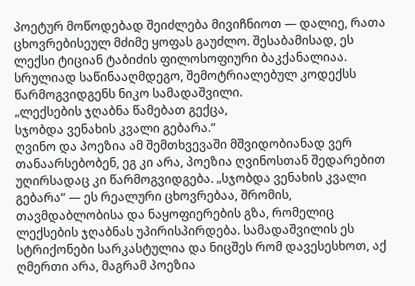პოეტურ მოწოდებად შეიძლება მივიჩნიოთ — დალიე, რათა ცხოვრებისეულ მძიმე ყოფას გაუძლო. შესაბამისად, ეს ლექსი ტიციან ტაბიძის ფილოსოფიური ბაკქანალიაა.
სრულიად საწინააღმდეგო, შემოტრიალებულ კოდექსს წარმოგვიდგენს ნიკო სამადაშვილი.
„ლექსების ჯღაბნა წამებათ გექცა,
სჯობდა ვენახის კვალი გებარა.“
ღვინო და პოეზია ამ შემთხვევაში მშვიდობიანად ვერ თანაარსებობენ, ეგ კი არა, პოეზია ღვინოსთან შედარებით უღირსადაც კი წარმოგვიდგება. „სჯობდა ვენახის კვალი გებარა“ — ეს რეალური ცხოვრებაა, შრომის, თავმდაბლობისა და ნაყოფიერების გზა, რომელიც ლექსების ჯღაბნას უპირისპირდება. სამადაშვილის ეს სტრიქონები სარკასტულია და ნიცშეს რომ დავესესხოთ, აქ ღმერთი არა, მაგრამ პოეზია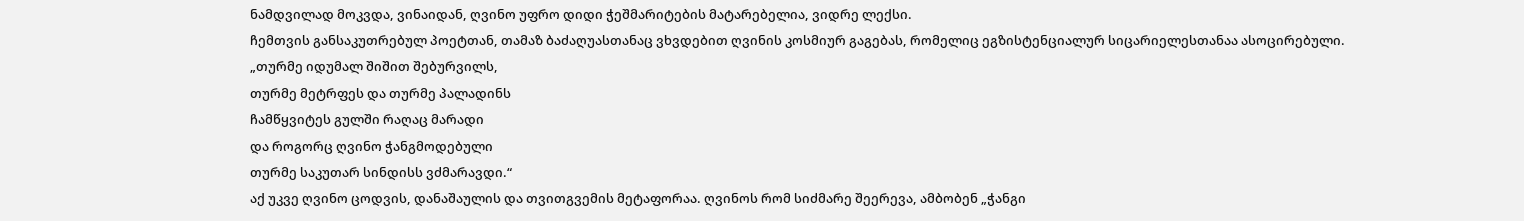ნამდვილად მოკვდა, ვინაიდან, ღვინო უფრო დიდი ჭეშმარიტების მატარებელია, ვიდრე ლექსი.
ჩემთვის განსაკუთრებულ პოეტთან, თამაზ ბაძაღუასთანაც ვხვდებით ღვინის კოსმიურ გაგებას, რომელიც ეგზისტენციალურ სიცარიელესთანაა ასოცირებული.
„თურმე იდუმალ შიშით შებურვილს,
თურმე მეტრფეს და თურმე პალადინს
ჩამწყვიტეს გულში რაღაც მარადი
და როგორც ღვინო ჭანგმოდებული
თურმე საკუთარ სინდისს ვძმარავდი.“
აქ უკვე ღვინო ცოდვის, დანაშაულის და თვითგვემის მეტაფორაა. ღვინოს რომ სიძმარე შეერევა, ამბობენ „ჭანგი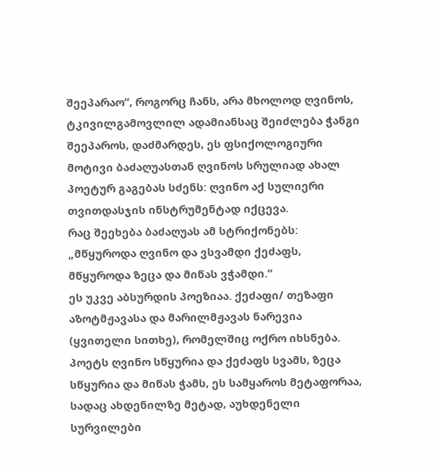შეეპარაო“, როგორც ჩანს, არა მხოლოდ ღვინოს, ტკივილგამოვლილ ადამიანსაც შეიძლება ჭანგი შეეპაროს, დაძმარდეს, ეს ფსიქოლოგიური მოტივი ბაძაღუასთან ღვინოს სრულიად ახალ პოეტურ გაგებას სძენს: ღვინო აქ სულიერი თვითდასჯის ინსტრუმენტად იქცევა.
რაც შეეხება ბაძაღუას ამ სტრიქონებს:
„მწყუროდა ღვინო და ვსვამდი ქეძაფს,
მწყუროდა ზეცა და მიწას ვჭამდი.“
ეს უკვე აბსურდის პოეზიაა. ქეძაფი/ თეზაფი აზოტმჟავასა და მარილმჟავას ნარევია (ყვითელი სითხე), რომელშიც ოქრო იხსნება. პოეტს ღვინო სწყურია და ქეძაფს სვამს, ზეცა სწყურია და მიწას ჭამს, ეს სამყაროს მეტაფორაა, სადაც ახდენილზე მეტად, აუხდენელი სურვილები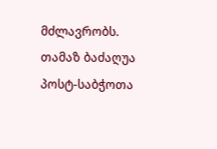მძლავრობს. თამაზ ბაძაღუა პოსტ-საბჭოთა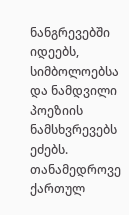ნანგრევებში იდეებს, სიმბოლოებსა და ნამდვილი პოეზიის ნამსხვრევებს ეძებს.
თანამედროვე ქართულ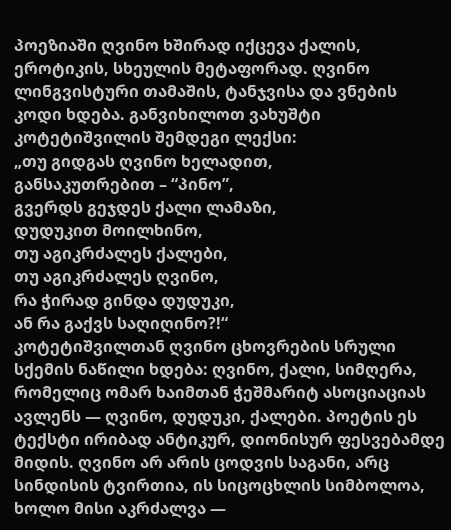პოეზიაში ღვინო ხშირად იქცევა ქალის, ეროტიკის, სხეულის მეტაფორად. ღვინო ლინგვისტური თამაშის, ტანჯვისა და ვნების კოდი ხდება. განვიხილოთ ვახუშტი კოტეტიშვილის შემდეგი ლექსი:
„თუ გიდგას ღვინო ხელადით,
განსაკუთრებით – “პინო”,
გვერდს გეჯდეს ქალი ლამაზი,
დუდუკით მოილხინო,
თუ აგიკრძალეს ქალები,
თუ აგიკრძალეს ღვინო,
რა ჭირად გინდა დუდუკი,
ან რა გაქვს საღიღინო?!“
კოტეტიშვილთან ღვინო ცხოვრების სრული სქემის ნაწილი ხდება: ღვინო, ქალი, სიმღერა, რომელიც ომარ ხაიმთან ჭეშმარიტ ასოციაციას ავლენს — ღვინო, დუდუკი, ქალები. პოეტის ეს ტექსტი ირიბად ანტიკურ, დიონისურ ფესვებამდე მიდის. ღვინო არ არის ცოდვის საგანი, არც სინდისის ტვირთია, ის სიცოცხლის სიმბოლოა, ხოლო მისი აკრძალვა —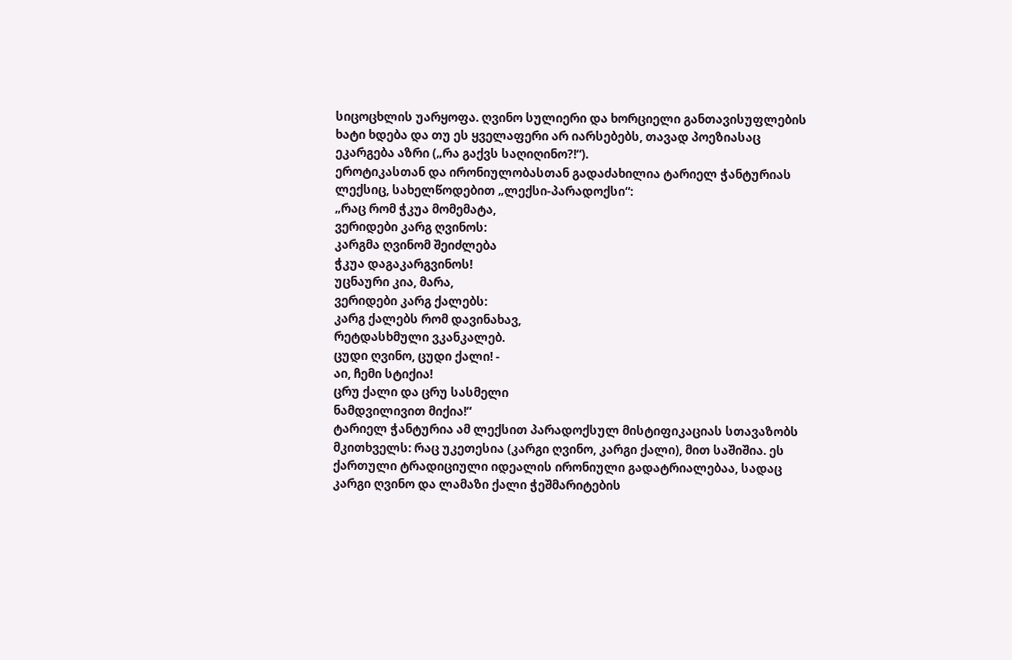სიცოცხლის უარყოფა. ღვინო სულიერი და ხორციელი განთავისუფლების ხატი ხდება და თუ ეს ყველაფერი არ იარსებებს, თავად პოეზიასაც ეკარგება აზრი („რა გაქვს საღიღინო?!“).
ეროტიკასთან და ირონიულობასთან გადაძახილია ტარიელ ჭანტურიას ლექსიც, სახელწოდებით „ლექსი-პარადოქსი“:
„რაც რომ ჭკუა მომემატა,
ვერიდები კარგ ღვინოს:
კარგმა ღვინომ შეიძლება
ჭკუა დაგაკარგვინოს!
უცნაური კია, მარა,
ვერიდები კარგ ქალებს:
კარგ ქალებს რომ დავინახავ,
რეტდასხმული ვკანკალებ.
ცუდი ღვინო, ცუდი ქალი! -
აი, ჩემი სტიქია!
ცრუ ქალი და ცრუ სასმელი
ნამდვილივით მიქია!“
ტარიელ ჭანტურია ამ ლექსით პარადოქსულ მისტიფიკაციას სთავაზობს მკითხველს: რაც უკეთესია (კარგი ღვინო, კარგი ქალი), მით საშიშია. ეს ქართული ტრადიციული იდეალის ირონიული გადატრიალებაა, სადაც კარგი ღვინო და ლამაზი ქალი ჭეშმარიტების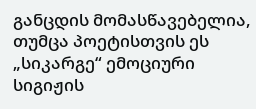განცდის მომასწავებელია, თუმცა პოეტისთვის ეს „სიკარგე“ ემოციური სიგიჟის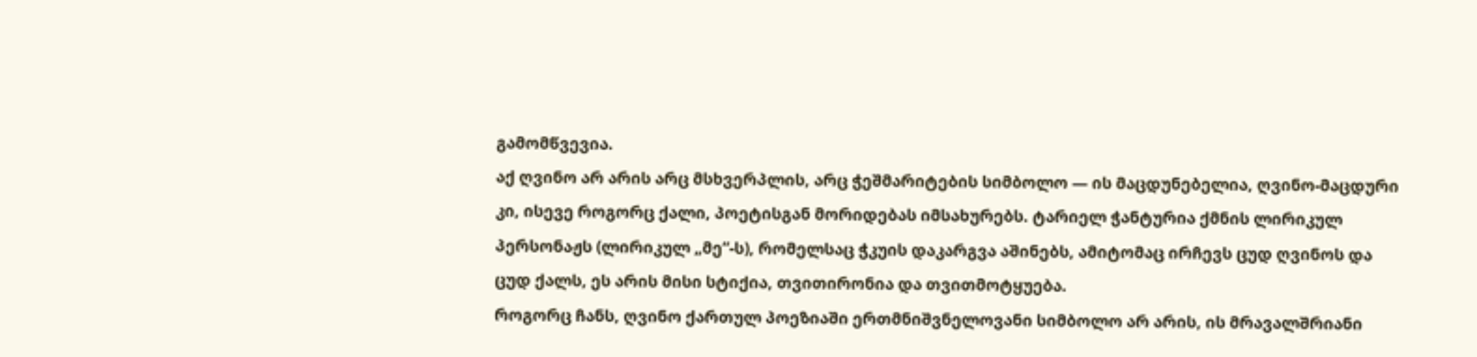გამომწვევია.
აქ ღვინო არ არის არც მსხვერპლის, არც ჭეშმარიტების სიმბოლო — ის მაცდუნებელია, ღვინო-მაცდური კი, ისევე როგორც ქალი, პოეტისგან მორიდებას იმსახურებს. ტარიელ ჭანტურია ქმნის ლირიკულ პერსონაჟს (ლირიკულ „მე“-ს), რომელსაც ჭკუის დაკარგვა აშინებს, ამიტომაც ირჩევს ცუდ ღვინოს და ცუდ ქალს, ეს არის მისი სტიქია, თვითირონია და თვითმოტყუება.
როგორც ჩანს, ღვინო ქართულ პოეზიაში ერთმნიშვნელოვანი სიმბოლო არ არის, ის მრავალშრიანი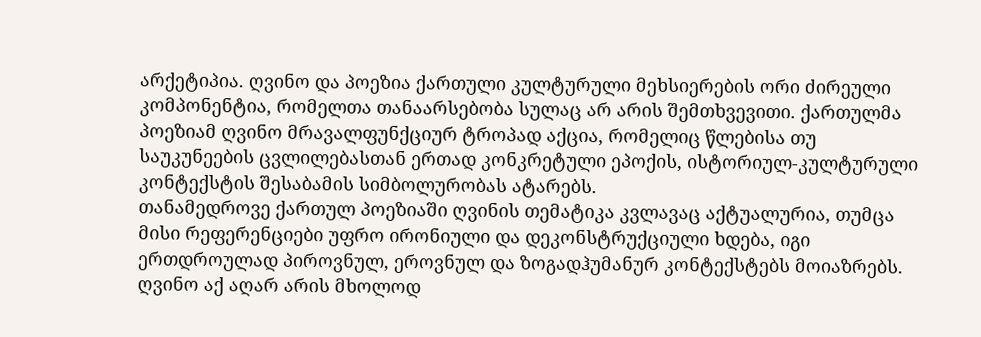არქეტიპია. ღვინო და პოეზია ქართული კულტურული მეხსიერების ორი ძირეული კომპონენტია, რომელთა თანაარსებობა სულაც არ არის შემთხვევითი. ქართულმა პოეზიამ ღვინო მრავალფუნქციურ ტროპად აქცია, რომელიც წლებისა თუ საუკუნეების ცვლილებასთან ერთად კონკრეტული ეპოქის, ისტორიულ-კულტურული კონტექსტის შესაბამის სიმბოლურობას ატარებს.
თანამედროვე ქართულ პოეზიაში ღვინის თემატიკა კვლავაც აქტუალურია, თუმცა მისი რეფერენციები უფრო ირონიული და დეკონსტრუქციული ხდება, იგი ერთდროულად პიროვნულ, ეროვნულ და ზოგადჰუმანურ კონტექსტებს მოიაზრებს. ღვინო აქ აღარ არის მხოლოდ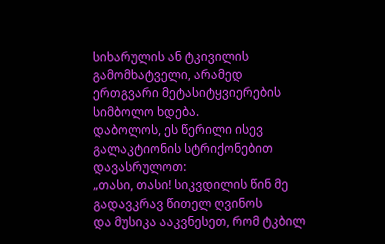სიხარულის ან ტკივილის გამომხატველი, არამედ ერთგვარი მეტასიტყვიერების სიმბოლო ხდება.
დაბოლოს, ეს წერილი ისევ გალაკტიონის სტრიქონებით დავასრულოთ:
„თასი, თასი! სიკვდილის წინ მე გადავკრავ წითელ ღვინოს
და მუსიკა ააკვნესეთ, რომ ტკბილ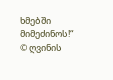ხმებში მიმეძინოს!“
© ღვინის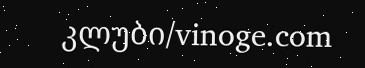კლუბი/vinoge.com